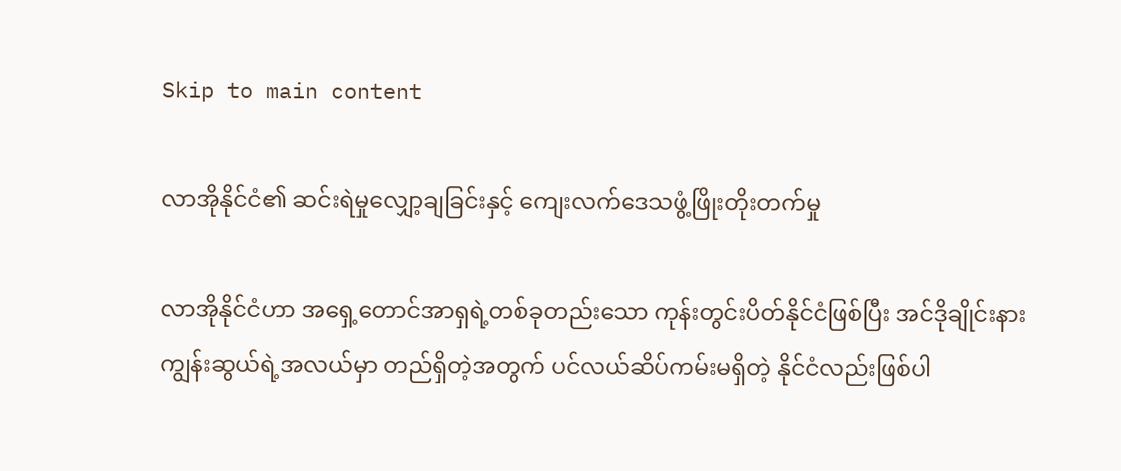Skip to main content

လာအိုနိုင်ငံ၏ ဆင်းရဲမှုလျှော့ချခြင်းနှင့် ကျေးလက်ဒေသဖွံ့ဖြိုးတိုးတက်မှု

လာအိုနိုင်ငံဟာ အရှေ့တောင်အာရှရဲ့တစ်ခုတည်းသော ကုန်းတွင်းပိတ်နိုင်ငံဖြစ်ပြီး အင်ဒိုချိုင်းနားကျွန်းဆွယ်ရဲ့အလယ်မှာ တည်ရှိတဲ့အတွက် ပင်လယ်ဆိပ်ကမ်းမရှိတဲ့ နိုင်ငံလည်းဖြစ်ပါ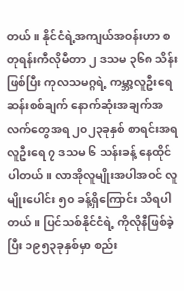တယ်။ နိုင်ငံရဲ့အကျယ်အဝန်းဟာ စတုရန်းကီလိုမီတာ ၂ ဒသမ ၃၆၈ သိန်းဖြစ်ပြီး ကုလသမဂ္ဂရဲ့ ကမ္ဘာ့လူဦးရေဆန်းစစ်ချက် နောက်ဆုံးအချက်အလက်တွေအရ ၂၀၂၃ခုနှစ် စာရင်းအရ လူဦးရေ ၇ ဒသမ ၆ သန်းခန့် နေထိုင်ပါတယ်။ လာအိုလူမျိုးအပါအဝင် လူမျိုးပေါင်း ၅၀ ခန့်ရှိကြောင်း သိရပါတယ်။ ပြင်သစ်နိုင်ငံရဲ့ ကိုလိုနီဖြစ်ခဲ့ပြီး ၁၉၅၃ခုနှစ်မှာ စည်း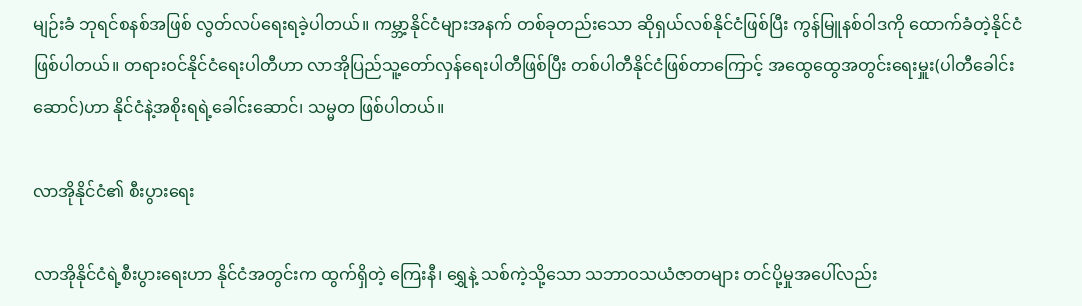မျဉ်းခံ ဘုရင်စနစ်အဖြစ် လွတ်လပ်ရေးရခဲ့ပါတယ်။ ကမ္ဘာ့နိုင်ငံများအနက် တစ်ခုတည်းသော ဆိုရှယ်လစ်နိုင်ငံဖြစ်ပြီး ကွန်မြူနစ်ဝါဒကို ထောက်ခံတဲ့နိုင်ငံဖြစ်ပါတယ်။ တရားဝင်နိုင်ငံရေးပါတီဟာ လာအိုပြည်သူ့တော်လှန်ရေးပါတီဖြစ်ပြီး တစ်ပါတီနိုင်ငံဖြစ်တာကြောင့် အထွေထွေအတွင်းရေးမှူး(ပါတီခေါင်းဆောင်)ဟာ နိုင်ငံနဲ့အစိုးရရဲ့ခေါင်းဆောင်၊ သမ္မတ ဖြစ်ပါတယ်။

လာအိုနိုင်ငံ၏ စီးပွားရေး

လာအိုနိုင်ငံရဲ့စီးပွားရေးဟာ နိုင်ငံအတွင်းက ထွက်ရှိတဲ့ ကြေးနီ၊ ရွှေနဲ့ သစ်ကဲ့သို့သော သဘာဝသယံဇာတများ တင်ပို့မှုအပေါ်လည်း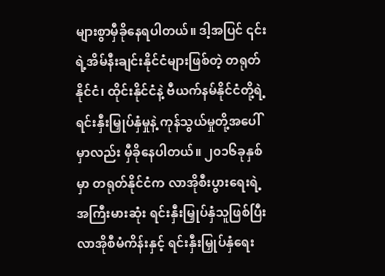များစွာမှီခိုနေရပါတယ်။ ဒါ့အပြင် ၎င်းရဲ့အိမ်နီးချင်းနိုင်ငံများဖြစ်တဲ့ တရုတ်နိုင်ငံ၊ ထိုင်းနိုင်ငံနဲ့ ဗီယက်နမ်နိုင်ငံတို့ရဲ့ ရင်းနှီးမြှုပ်နှံမှုနဲ့ ကုန်သွယ်မှုတို့အပေါ်မှာလည်း မှီခိုနေပါတယ်။ ၂၀၁၆ခုနှစ်မှာ တရုတ်နိုင်ငံက လာအိုစီးပွားရေးရဲ့ အကြီးမားဆုံး ရင်းနှီးမြှုပ်နှံသူဖြစ်ပြီး လာအိုစီမံကိန်းနှင့် ရင်းနှီးမြှုပ်နှံရေး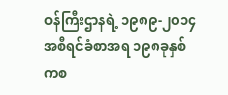ဝန်ကြီးဌာနရဲ့ ၁၉၈၉-၂၀၁၄အစီရင်ခံစာအရ ၁၉၈ခုနှစ်ကစ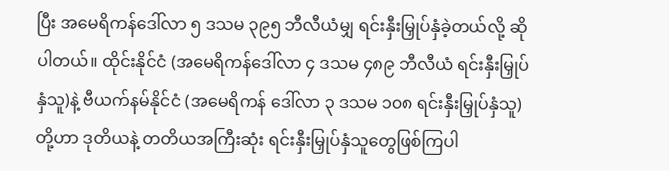ပြီး အမေရိကန်ဒေါ်လာ ၅ ဒသမ ၃၉၅ ဘီလီယံမျှ ရင်းနှီးမြှုပ်နှံခဲ့တယ်လို့ ဆိုပါတယ်။ ထိုင်းနိုင်ငံ (အမေရိကန်ဒေါ်လာ ၄ ဒသမ ၄၈၉ ဘီလီယံ ရင်းနှီးမြှုပ်နှံသူ)နဲ့ ဗီယက်နမ်နိုင်ငံ (အမေရိကန် ဒေါ်လာ ၃ ဒသမ ၁၀၈ ရင်းနှီးမြှုပ်နှံသူ)တို့ဟာ ဒုတိယနဲ့ တတိယအကြီးဆုံး ရင်းနှီးမြှုပ်နှံသူတွေဖြစ်ကြပါ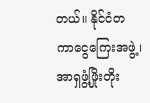တယ်။ နိုင်ငံတကာငွေကြေးအဖွဲ့၊ အာရှဖွံ့ဖြိုးတိုး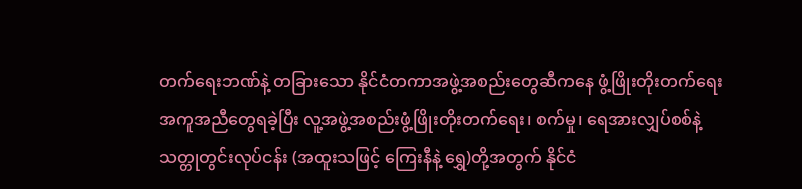တက်ရေးဘဏ်နဲ့ တခြားသော နိုင်ငံတကာအဖွဲ့အစည်းတွေဆီကနေ ဖွံ့ဖြိုးတိုးတက်ရေး အကူအညီတွေရခဲ့ပြီး လူ့အဖွဲ့အစည်းဖွံ့ဖြိုးတိုးတက်ရေး၊ စက်မှု၊ ရေအားလျှပ်စစ်နဲ့ သတ္တုတွင်းလုပ်ငန်း (အထူးသဖြင့် ကြေးနီနဲ့ ရွှေ)တို့အတွက် နိုင်ငံ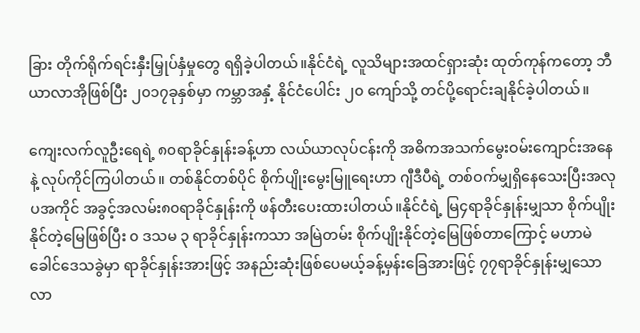ခြား တိုက်ရိုက်ရင်းနှီးမြှုပ်နှံမှုတွေ ရရှိခဲ့ပါတယ်။နိုင်ငံရဲ့ လူသိများအထင်ရှားဆုံး ထုတ်ကုန်ကတော့ ဘီယာလာအိုဖြစ်ပြီး ၂၀၁၇ခုနှစ်မှာ ကမ္ဘာအနှံ့ နိုင်ငံပေါင်း ၂၀ ကျော်သို့ တင်ပို့ရောင်းချနိုင်ခဲ့ပါတယ်။

ကျေးလက်လူဦးရေရဲ့ ၈၀ရာခိုင်နှုန်းခန့်ဟာ လယ်ယာလုပ်ငန်းကို အဓိကအသက်မွေးဝမ်းကျောင်းအနေနဲ့ လုပ်ကိုင်ကြပါတယ်။ တစ်နိုင်တစ်ပိုင် စိုက်ပျိုးမွေးမြူရေးဟာ ဂျီဒီပီရဲ့ တစ်ဝက်မျှရှိနေသေးပြီးအလုပအကိုင် အခွင့်အလမ်း၈၀ရာခိုင်နှုန်းကို ဖန်တီးပေးထားပါတယ်။နိုင်ငံရဲ့ မြ၄ရာခိုင်နှုန်းမျှသာ စိုက်ပျိုးနိုင်တဲ့မြေဖြစ်ပြီး ၀ ဒသမ ၃ ရာခိုင်နှုန်းကသာ အမြဲတမ်း စိုက်ပျိုးနိုင်တဲ့မြေဖြစ်တာကြောင့် မဟာမဲခေါင်ဒေသခွဲမှာ ရာခိုင်နှုန်းအားဖြင့် အနည်းဆုံးဖြစ်ပေမယ့်ခန့်မှန်းခြေအားဖြင့် ၇၇ရာခိုင်နှုန်းမျှသော လာ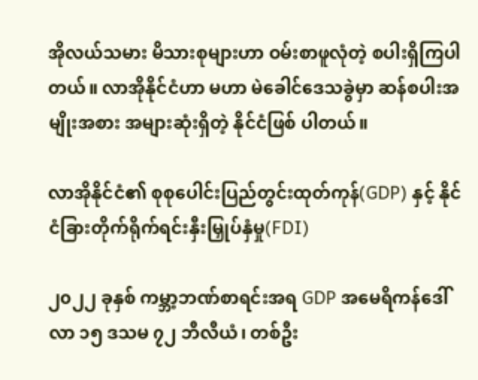အိုလယ်သမား မိသားစုများဟာ ဝမ်းစာဖူလုံတဲ့ စပါးရှိကြပါတယ်။ လာအိုနိုင်ငံဟာ မဟာ မဲခေါင်ဒေသခွဲမှာ ဆန်စပါးအမျိုးအစား အများဆုံးရှိတဲ့ နိုင်ငံဖြစ် ပါတယ်။

လာအိုနိုင်ငံ၏ စုစုပေါင်းပြည်တွင်းထုတ်ကုန်(GDP) နှင့် နိုင်ငံခြားတိုက်ရိုက်ရင်းနှီးမြှုပ်နှံမှု(FDI)

၂၀၂၂ ခုနှစ် ကမ္ဘာ့ဘဏ်စာရင်းအရ GDP အမေရိကန်ဒေါ်လာ ၁၅ ဒသမ ၇၂ ဘီလီယံ၊ တစ်ဦး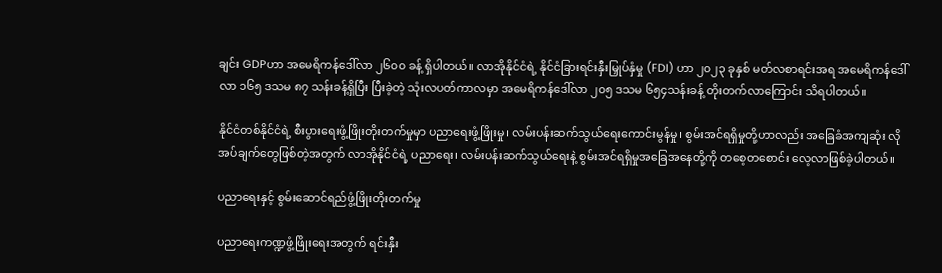ချင်း GDPဟာ အမေရိကန်ဒေါ်လာ ၂၆၀၀ ခန့် ရှိပါတယ်။ လာအိုနိုင်ငံရဲ့ နိုင်ငံခြားရင်းနှီးမြှုပ်နှံမှု (FDI) ဟာ ၂၀၂၃ ခုနှစ် မတ်လစာရင်းအရ အမေရိကန်ဒေါ်လာ ၁၆၅ ဒသမ ၈၇ သန်းခန့်ရှိပြီး ပြီးခဲ့တဲ့ သုံးလပတ်ကာလမှာ အမေရိကန်ဒေါ်လာ ၂၀၅ ဒသမ ၆၅၄သန်းခန့် တိုးတက်လာကြောင်း သိရပါတယ်။

နိုင်ငံတစ်နိုင်ငံရဲ့ စီးပွားရေးဖွံ့ဖြိုးတိုးတက်မှုမှာ ပညာရေးဖွံ့ဖြိုးမှု၊ လမ်းပန်းဆက်သွယ်ရေးကောင်းမွန်မှု၊ စွမ်းအင်ရရှိမှုတို့ဟာလည်း အခြေခံအကျဆုံး လိုအပ်ချက်တွေဖြစ်တဲ့အတွက် လာအိုနိုင်ငံရဲ့ ပညာရေး၊ လမ်းပန်းဆက်သွယ်ရေးနဲ့ စွမ်းအင်ရရှိမှုအခြေအနေတို့ကို တစေ့တစောင်း လေ့လာဖြစ်ခဲ့ပါတယ်။

ပညာရေးနှင့် စွမ်းဆောင်ရည်ဖွံ့ဖြိုးတိုးတက်မှု

ပညာရေးကဏ္ဍဖွံ့ဖြိုးရေးအတွက် ရင်းနှီး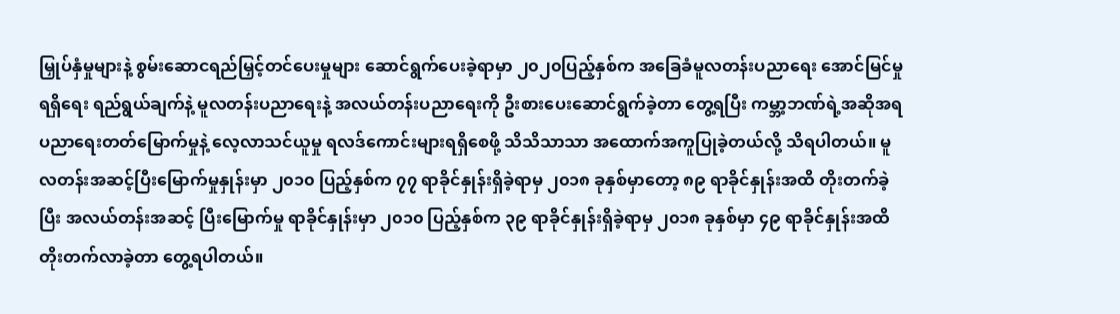မြှုပ်နှံမှုများနဲ့ စွမ်းဆောငရည်မြှင့်တင်ပေးမှုများ ဆောင်ရွက်ပေးခဲ့ရာမှာ ၂၀၂၀ပြည့်နှစ်က အခြေခံမူလတန်းပညာရေး အောင်မြင်မှုရရှိရေး ရည်ရွယ်ချက်နဲ့ မူလတန်းပညာရေးနဲ့ အလယ်တန်းပညာရေးကို ဦးစားပေးဆောင်ရွက်ခဲ့တာ တွေ့ရပြီး ကမ္ဘာ့ဘဏ်ရဲ့အဆိုအရ ပညာရေးတတ်မြောက်မှုနဲ့ လေ့လာသင်ယူမှု ရလဒ်ကောင်းများရရှိစေဖို့ သိသိသာသာ အထောက်အကူပြုခဲ့တယ်လို့ သိရပါတယ်။ မူလတန်းအဆင့်ပြီးမြောက်မှုနှုန်းမှာ ၂၀၁၀ ပြည့်နှစ်က ၇၇ ရာခိုင်နှုန်းရှိခဲ့ရာမှ ၂၀၁၈ ခုနှစ်မှာတော့ ၈၉ ရာခိုင်နှုန်းအထိ တိုးတက်ခဲ့ပြီး အလယ်တန်းအဆင့် ပြီးမြောက်မှု ရာခိုင်နှုန်းမှာ ၂၀၁၀ ပြည့်နှစ်က ၃၉ ရာခိုင်နှုန်းရှိခဲ့ရာမှ ၂၀၁၈ ခုနှစ်မှာ ၄၉ ရာခိုင်နှုန်းအထိ တိုးတက်လာခဲ့တာ တွေ့ရပါတယ်။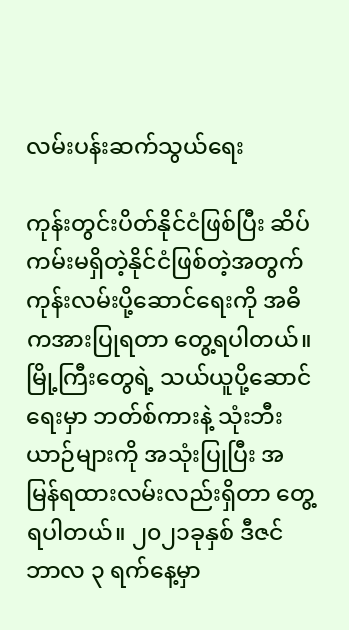လမ်းပန်းဆက်သွယ်ရေး

ကုန်းတွင်းပိတ်နိုင်ငံဖြစ်ပြီး ဆိပ်ကမ်းမရှိတဲ့နိုင်ငံဖြစ်တဲ့အတွက် ကုန်းလမ်းပို့ဆောင်ရေးကို အဓိကအားပြုရတာ တွေ့ရပါတယ်။ မြို့ကြီးတွေရဲ့ သယ်ယူပို့ဆောင်ရေးမှာ ဘတ်စ်ကားနဲ့ သုံးဘီးယာဉ်များကို အသုံးပြုပြီး အမြန်ရထားလမ်းလည်းရှိတာ တွေ့ရပါတယ်။ ၂၀၂၁ခုနှစ် ဒီဇင်ဘာလ ၃ ရက်နေ့မှာ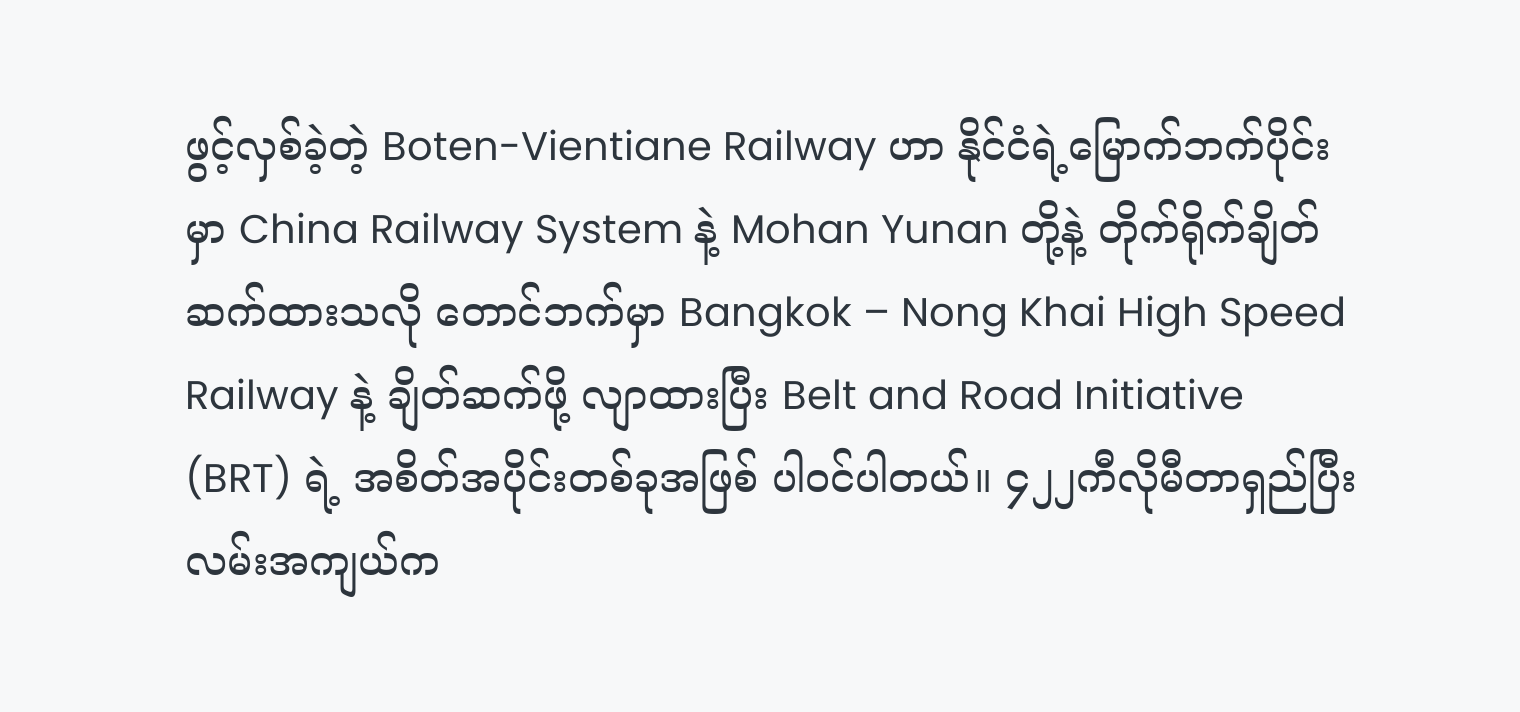ဖွင့်လှစ်ခဲ့တဲ့ Boten-Vientiane Railway ဟာ နိုင်ငံရဲ့မြောက်ဘက်ပိုင်းမှာ China Railway System နဲ့ Mohan Yunan တို့နဲ့ တိုက်ရိုက်ချိတ်ဆက်ထားသလို တောင်ဘက်မှာ Bangkok – Nong Khai High Speed Railway နဲ့ ချိတ်ဆက်ဖို့ လျာထားပြီး Belt and Road Initiative (BRT) ရဲ့ အစိတ်အပိုင်းတစ်ခုအဖြစ် ပါဝင်ပါတယ်။ ၄၂၂ကီလိုမီတာရှည်ပြီး လမ်းအကျယ်က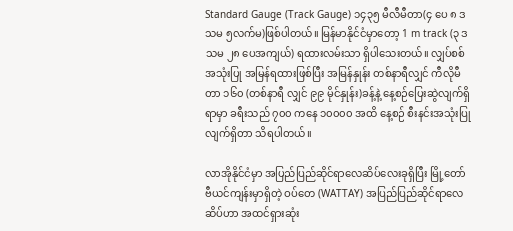Standard Gauge (Track Gauge) ၁၄၃၅ မီလီမီတာ(၄ ပေ ၈ ဒသမ ၅လက်မ)ဖြစ်ပါတယ်။ မြန်မာနိုင်ငံမှာတော့ 1 m track (၃ ဒသမ ၂၈ ပေအကျယ်) ရထားလမ်းသာ ရှိပါသေးတယ်။ လျှပ်စစ်အသုံးပြု အမြန်ရထားဖြစ်ပြီး အမြန်နှုန်း တစ်နာရီလျှင် ကီလိုမီတာ ၁၆၀ (တစ်နာရီ လျှင် ၉၉ မိုင်နှုန်း)ခန့်နဲ့ နေ့စဉ်ပြေးဆွဲလျက်ရှိရာမှာ ခရီးသည် ၇၀၀ ကနေ ၁၀၀၀၀ အထိ နေ့စဉ် စီးနင်းအသုံးပြုလျက်ရှိတာ သိရပါတယ်။

လာအိုနိုင်ငံမှာ အပြည်ပြည်ဆိုင်ရာလေဆိပ်လေးခုရှိပြီး မြို့တော် ဗီယင်ကျန်းမှာရှိတဲ့ ဝပ်တေ (WATTAY) အပြည်ပြည်ဆိုင်ရာလေဆိပ်ဟာ အထင်ရှားဆုံး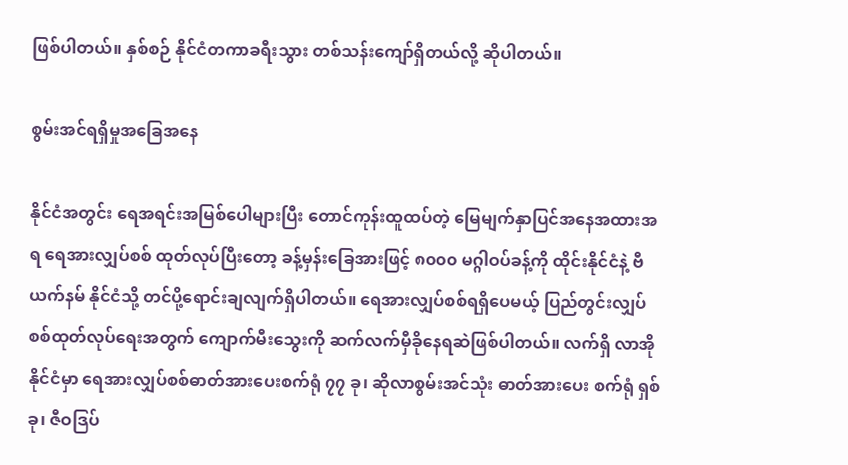ဖြစ်ပါတယ်။ နှစ်စဉ် နိုင်ငံတကာခရီးသွား တစ်သန်းကျော်ရှိတယ်လို့ ဆိုပါတယ်။

စွမ်းအင်ရရှိမှုအခြေအနေ

နိုင်ငံအတွင်း ရေအရင်းအမြစ်ပေါများပြီး တောင်ကုန်းထူထပ်တဲ့ မြေမျက်နှာပြင်အနေအထားအရ ရေအားလျှပ်စစ် ထုတ်လုပ်ပြီးတော့ ခန့်မှန်းခြေအားဖြင့် ၈၀၀၀ မဂ္ဂါဝပ်ခန့်ကို ထိုင်းနိုင်ငံနဲ့ ဗီယက်နမ် နိုင်ငံသို့ တင်ပို့ရောင်းချလျက်ရှိပါတယ်။ ရေအားလျှပ်စစ်ရရှိပေမယ့် ပြည်တွင်းလျှပ်စစ်ထုတ်လုပ်ရေးအတွက် ကျောက်မီးသွေးကို ဆက်လက်မှီခိုနေရဆဲဖြစ်ပါတယ်။ လက်ရှိ လာအိုနိုင်ငံမှာ ရေအားလျှပ်စစ်ဓာတ်အားပေးစက်ရုံ ၇၇ ခု၊ ဆိုလာစွမ်းအင်သုံး ဓာတ်အားပေး စက်ရုံ ရှစ်ခု၊ ဇီဝဒြပ်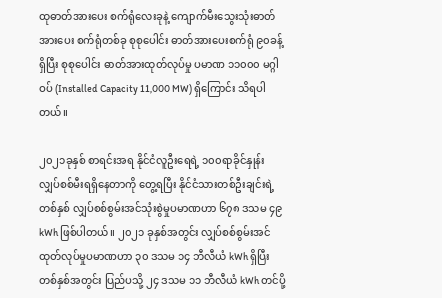ထုဓာတ်အားပေး စက်ရုံလေးခုနဲ့ ကျောက်မီးသွေးသုံးဓာတ်အားပေး စက်ရုံတစ်ခု စုစုပေါင်း ဓာတ်အားပေးစက်ရုံ ၉၀ခန့်ရှိပြီး စုစုပေါင်း ဓာတ်အားထုတ်လုပ်မှု ပမာဏ ၁၁၀၀၀ မဂ္ဂါဝပ် (Installed Capacity 11,000 MW) ရှိကြောင်း သိရပါတယ်။

၂၀၂၁ခုနှစ် စာရင်းအရ နိုင်ငံလူဦးရေရဲ့ ၁၀၀ရာခိုင်နှုန်း လျှပ်စစ်မီးရရှိနေတာကို တွေ့ရပြီး နိုင်ငံသားတစ်ဦးချင်းရဲ့ တစ်နှစ် လျှပ်စစ်စွမ်းအင်သုံးစွဲမှုပမာဏဟာ ၆၇၈ ဒသမ ၄၉ kWh ဖြစ်ပါတယ်။ ၂၀၂၁ ခုနှစ်အတွင်း လျှပ်စစ်စွမ်းအင်ထုတ်လုပ်မှုပမာဏဟာ ၃၀ ဒသမ ၁၄ ဘီလီယံ kWh ရှိပြီး တစ်နှစ်အတွင်း ပြည်ပသို့ ၂၄ ဒသမ ၁၁ ဘီလီယံ kWh တင်ပို့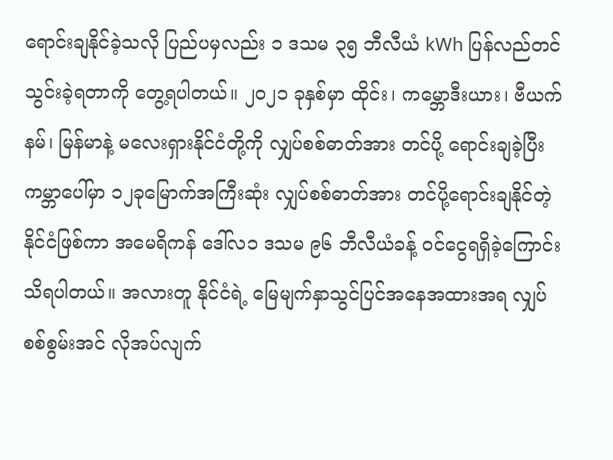ရောင်းချနိုင်ခဲ့သလို ပြည်ပမှလည်း ၁ ဒသမ ၃၅ ဘီလီယံ kWh ပြန်လည်တင်သွင်းခဲ့ရတာကို တွေ့ရပါတယ်။ ၂၀၂၁ ခုနှစ်မှာ ထိုင်း၊ ကမ္ဘောဒီးယား၊ ဗီယက်နမ်၊ မြန်မာနဲ့ မလေးရှားနိုင်ငံတို့ကို လျှပ်စစ်ဓာတ်အား တင်ပို့ ရောင်းချခဲ့ပြီး ကမ္ဘာပေါ်မှာ ၁၂ခုမြောက်အကြီးဆုံး လျှပ်စစ်ဓာတ်အား တင်ပို့ရောင်းချနိုင်တဲ့နိုင်ငံဖြစ်ကာ အမေရိကန် ဒေါ်လ၁ ဒသမ ၉၆ ဘီလီယံခန့် ဝင်ငွေရရှိခဲ့ကြောင်း သိရပါတယ်။ အလားတူ နိုင်ငံရဲ့ မြေမျက်နှာသွင်ပြင်အနေအထားအရ လျှပ်စစ်စွမ်းအင် လိုအပ်လျက်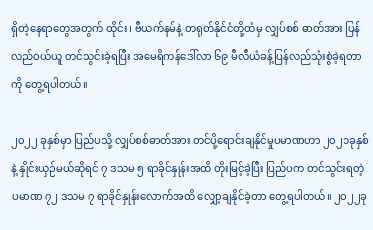ရှိတဲ့နေရာတွေအတွက် ထိုင်း၊ ဗီယက်နမ်နဲ့ တရုတ်နိုင်ငံတို့ထံမှ လျှပ်စစ် ဓာတ်အား ပြန်လည်ဝယ်ယူ တင်သွင်းခဲ့ရပြီး အမေရိကန်ဒေါ်လာ ၆၉ မီလီယံခန့်ပြန်လည်သုံးစွဲခဲ့ရတာကို တွေ့ရပါတယ်။

၂၀၂၂ ခုနှစ်မှာ ပြည်ပသို့ လျှပ်စစ်ဓာတ်အား တင်ပို့ရောင်းချနိုင်မှုပမာဏဟာ ၂၀၂၁ခုနှစ်နဲ့ နှိုင်းယှဉ်မယ်ဆိုရင် ၇ ဒသမ ၅ ရာခိုင်နှုန်းအထိ တိုးမြင့်ခဲ့ပြီး ပြည်ပက တင်သွင်းရတဲ့ ပမာဏ ၇၂ ဒသမ ၇ ရာခိုင်နှုန်းလောက်အထိ လျှော့ချနိုင်ခဲ့တာ တွေ့ရပါတယ်။ ၂၀၂၂ခု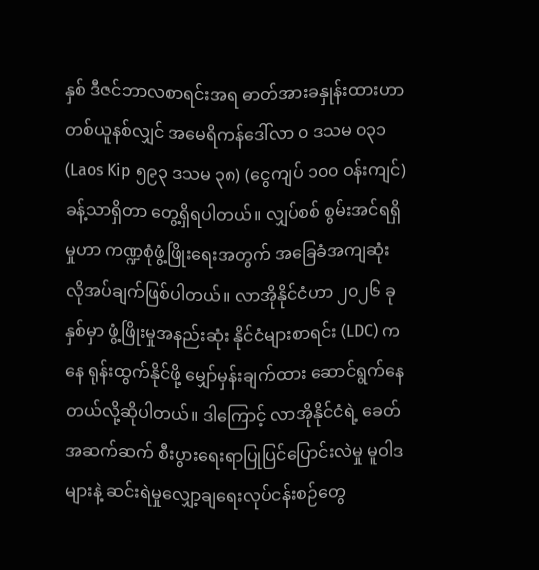နှစ် ဒီဇင်ဘာလစာရင်းအရ ဓာတ်အားခနှုန်းထားဟာ တစ်ယူနစ်လျှင် အမေရိကန်ဒေါ်လာ ၀ ဒသမ ၀၃၁ (Laos Kip ၅၉၃ ဒသမ ၃၈) (ငွေကျပ် ၁၀၀ ဝန်းကျင်)ခန့်သာရှိတာ တွေ့ရှိရပါတယ်။ လျှပ်စစ် စွမ်းအင်ရရှိမှုဟာ ကဏ္ဍစုံဖွံ့ဖြိုးရေးအတွက် အခြေခံအကျဆုံး လိုအပ်ချက်ဖြစ်ပါတယ်။ လာအိုနိုင်ငံဟာ ၂၀၂၆ ခုနှစ်မှာ ဖွံ့ဖြိုးမှုအနည်းဆုံး နိုင်ငံများစာရင်း (LDC) ကနေ ရုန်းထွက်နိုင်ဖို့ မျှော်မှန်းချက်ထား ဆောင်ရွက်နေတယ်လို့ဆိုပါတယ်။ ဒါကြောင့် လာအိုနိုင်ငံရဲ့ ခေတ် အဆက်ဆက် စီးပွားရေးရာပြုပြင်ပြောင်းလဲမှု မူဝါဒများနဲ့ ဆင်းရဲမှုလျှော့ချရေးလုပ်ငန်းစဉ်တွေ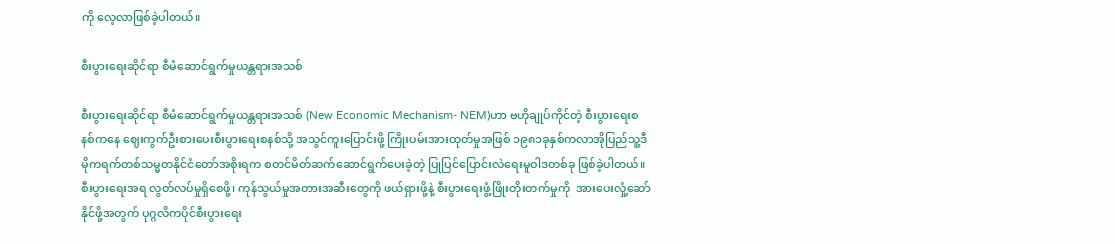ကို လေ့လာဖြစ်ခဲ့ပါတယ်။

စီးပွားရေးဆိုင်ရာ စီမံဆောင်ရွက်မှုယန္တရားအသစ်

စီးပွားရေးဆိုင်ရာ စီမံဆောင်ရွက်မှုယန္တရားအသစ် (New Economic Mechanism- NEM)ဟာ ဗဟိုချုပ်ကိုင်တဲ့ စီးပွားရေးစနစ်ကနေ ဈေးကွက်ဦးစားပေးစီးပွားရေးစနစ်သို့ အသွင်ကူးပြောင်းဖို့ ကြိုးပမ်းအားထုတ်မှုအဖြစ် ၁၉၈၁ခုနှစ်ကလာအိုပြည်သူ့ဒီမိုကရက်တစ်သမ္မတနိုင်ငံတော်အစိုးရက စတင်မိတ်ဆက်ဆောင်ရွက်ပေးခဲ့တဲ့ ပြုပြင်ပြောင်းလဲရေးမူဝါဒတစ်ခု ဖြစ်ခဲ့ပါတယ်။ စီးပွားရေးအရ လွတ်လပ်မှုရှိစေဖို့၊ ကုန်သွယ်မှုအတားအဆီးတွေကို ဖယ်ရှားဖို့နဲ့ စီးပွားရေးဖွံ့ဖြိုးတိုးတက်မှုကို  အားပေးလှုံ့ဆော်နိုင်ဖို့အတွက် ပုဂ္ဂလိကပိုင်စီးပွားရေး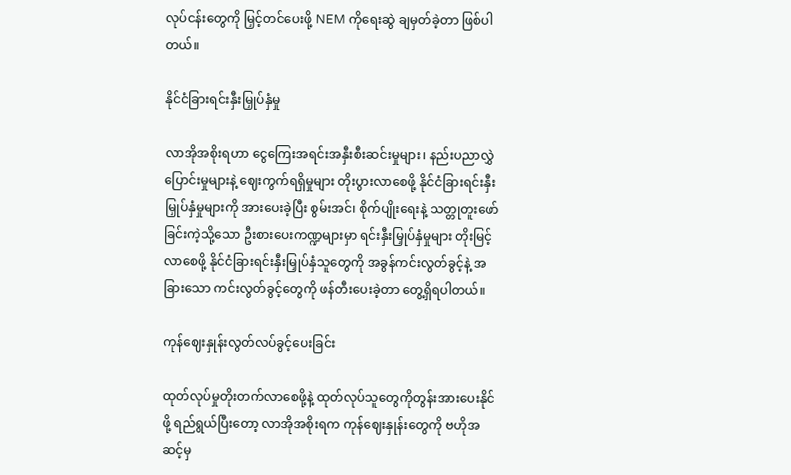လုပ်ငန်းတွေကို မြှင့်တင်ပေးဖို့ NEM ကိုရေးဆွဲ ချမှတ်ခဲ့တာ ဖြစ်ပါတယ်။

နိုင်ငံခြားရင်းနှီးမြှုပ်နှံမှု

လာအိုအစိုးရဟာ ငွေကြေးအရင်းအနှီးစီးဆင်းမှုများ၊ နည်းပညာလွှဲပြောင်းမှုများနဲ့ ဈေးကွက်ရရှိမှုများ တိုးပွားလာစေဖို့ နိုင်ငံခြားရင်းနှီးမြှုပ်နှံမှုများကို အားပေးခဲ့ပြီး စွမ်းအင်၊ စိုက်ပျိုးရေးနဲ့ သတ္တုတူးဖော်ခြင်းကဲ့သို့သော ဦးစားပေးကဏ္ဍများမှာ ရင်းနှီးမြှုပ်နှံမှုများ တိုးမြင့်လာစေဖို့ နိုင်ငံခြားရင်းနှီးမြှုပ်နှံသူတွေကို အခွန်ကင်းလွတ်ခွင့်နဲ့ အခြားသော ကင်းလွတ်ခွင့်တွေကို ဖန်တီးပေးခဲ့တာ တွေ့ရှိရပါတယ်။

ကုန်ဈေးနှုန်းလွတ်လပ်ခွင့်ပေးခြင်း

ထုတ်လုပ်မှုတိုးတက်လာစေဖို့နဲ့ ထုတ်လုပ်သူတွေကိုတွန်းအားပေးနိုင်ဖို့ ရည်ရွယ်ပြီးတော့ လာအိုအစိုးရက ကုန်ဈေးနှုန်းတွေကို ဗဟိုအဆင့်မှ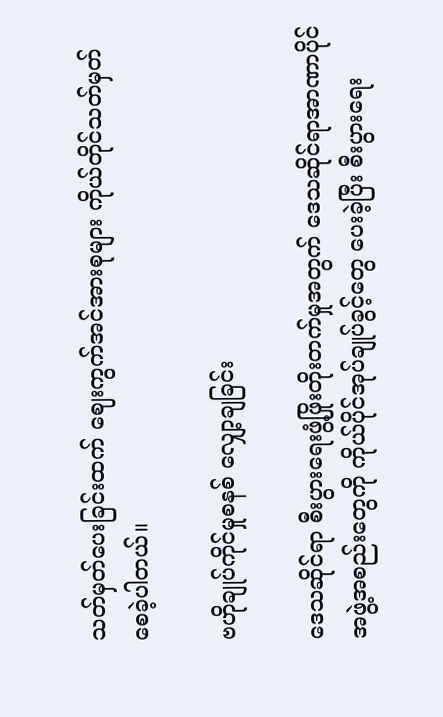သတ်မှတ်ပေးခြင်းထက် ဈေးကွက်အင်အားစုများ ကိုယ်တိုင်သတ်မှတ်စေခဲ့ပါတယ်။

ဗဟိုချုပ်ကိုင်မှုစနစ် လျှော့ချခြင်း

ဒေသဆိုင်ရာ စီးပွားရေးဖွံ့ဖြိုးတိုးတက်မှုအတွက် ဒေသဆိုင်ရာအာဏာပိုင်အဖွဲ့အစည်းတွေကို ကိုယ်ပိုင်အုပ်ချုပ်ခွင့်တွေ ပေးခဲ့ပြီး စီးပွားရေး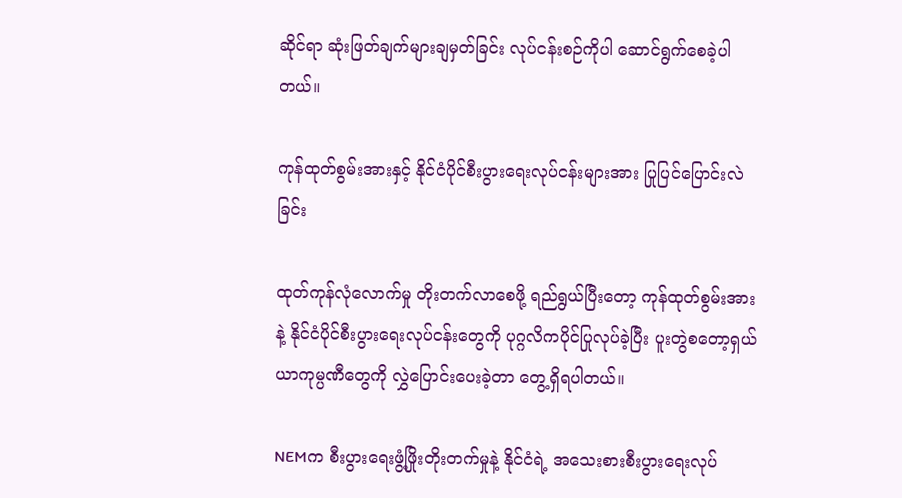ဆိုင်ရာ ဆုံးဖြတ်ချက်များချမှတ်ခြင်း လုပ်ငန်းစဉ်ကိုပါ ဆောင်ရွက်စေခဲ့ပါတယ်။

ကုန်ထုတ်စွမ်းအားနှင့် နိုင်ငံပိုင်စီးပွားရေးလုပ်ငန်းများအား ပြုပြင်ပြောင်းလဲခြင်း

ထုတ်ကုန်လုံလောက်မှု တိုးတက်လာစေဖို့ ရည်ရွယ်ပြီးတော့ ကုန်ထုတ်စွမ်းအားနဲ့ နိုင်ငံပိုင်စီးပွားရေးလုပ်ငန်းတွေကို ပုဂ္ဂလိကပိုင်ပြုလုပ်ခဲ့ပြီး ပူးတွဲစတော့ရှယ်ယာကုမ္ပဏီတွေကို လွှဲပြောင်းပေးခဲ့တာ တွေ့ရှိရပါတယ်။

NEMက စီးပွားရေးဖွံ့ဖြိုးတိုးတက်မှုနဲ့ နိုင်ငံရဲ့ အသေးစားစီးပွားရေးလုပ်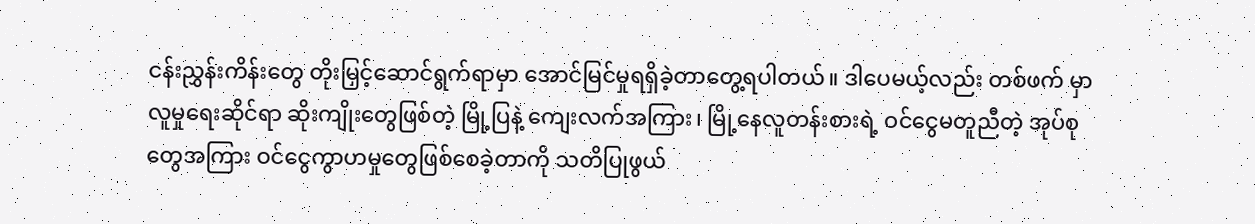ငန်းညွှန်းကိန်းတွေ တိုးမြှင့်ဆောင်ရွက်ရာမှာ အောင်မြင်မှုရရှိခဲ့တာတွေ့ရပါတယ်။ ဒါပေမယ့်လည်း တစ်ဖက် မှာ လူမှုရေးဆိုင်ရာ ဆိုးကျိုးတွေဖြစ်တဲ့ မြို့ပြနဲ့ ကျေးလက်အကြား၊ မြို့နေလူတန်းစားရဲ့ ဝင်ငွေမတူညီတဲ့ အုပ်စုတွေအကြား ဝင်ငွေကွာဟမှုတွေဖြစ်စေခဲ့တာကို သတိပြုဖွယ်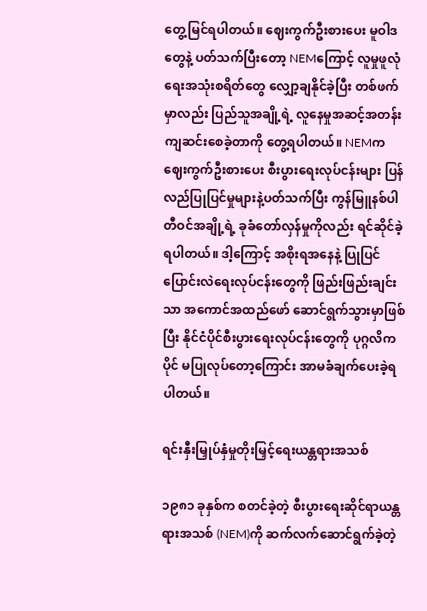တွေ့မြင်ရပါတယ်။ ဈေးကွက်ဦးစားပေး မူဝါဒတွေနဲ့ ပတ်သက်ပြီးတော့ NEMကြောင့် လူမှုဖူလုံရေးအသုံးစရိတ်တွေ လျှော့ချနိုင်ခဲ့ပြီး တစ်ဖက်မှာလည်း ပြည်သူအချို့ရဲ့ လူနေမှုအဆင့်အတန်း ကျဆင်းစေခဲ့တာကို တွေ့ရပါတယ်။ NEMက ဈေးကွက်ဦးစားပေး စီးပွားရေးလုပ်ငန်းများ ပြန်လည်ပြုပြင်မှုများနဲ့ပတ်သက်ပြီး ကွန်မြူနစ်ပါတီဝင်အချို့ရဲ့ ခုခံတော်လှန်မှုကိုလည်း ရင်ဆိုင်ခဲ့ရပါတယ်။ ဒါ့ကြောင့် အစိုးရအနေနဲ့ ပြုပြင်ပြောင်းလဲရေးလုပ်ငန်းတွေကို ဖြည်းဖြည်းချင်းသာ အကောင်အထည်ဖော် ဆောင်ရွက်သွားမှာဖြစ်ပြီး နိုင်ငံပိုင်စီးပွားရေးလုပ်ငန်းတွေကို ပုဂ္ဂလိကပိုင် မပြုလုပ်တော့ကြောင်း အာမခံချက်ပေးခဲ့ရပါတယ်။

ရင်းနှီးမြှုပ်နှံမှုတိုးမြှင့်ရေးယန္တရားအသစ်

၁၉၈၁ ခုနှစ်က စတင်ခဲ့တဲ့ စီးပွားရေးဆိုင်ရာယန္တရားအသစ် (NEM)ကို ဆက်လက်ဆောင်ရွက်ခဲ့တဲ့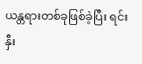ယန္တရားတစ်ခုဖြစ်ခဲ့ပြီး ရင်းနှီး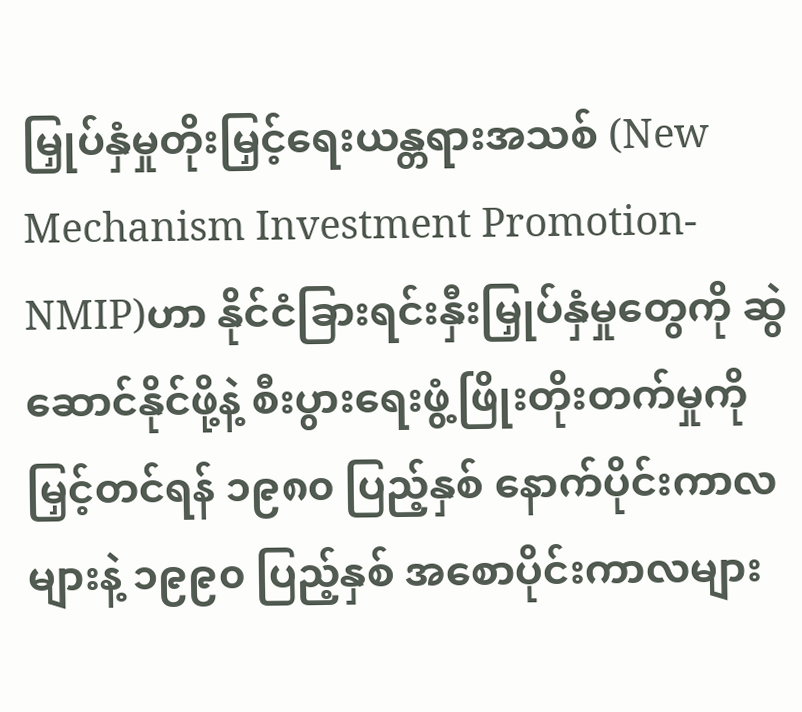မြှုပ်နှံမှုတိုးမြှင့်ရေးယန္တရားအသစ် (New Mechanism Investment Promotion-NMIP)ဟာ နိုင်ငံခြားရင်းနှီးမြှုပ်နှံမှုတွေကို ဆွဲဆောင်နိုင်ဖို့နဲ့ စီးပွားရေးဖွံ့ဖြိုးတိုးတက်မှုကို မြှင့်တင်ရန် ၁၉၈၀ ပြည့်နှစ် နောက်ပိုင်းကာလများနဲ့ ၁၉၉၀ ပြည့်နှစ် အစောပိုင်းကာလများ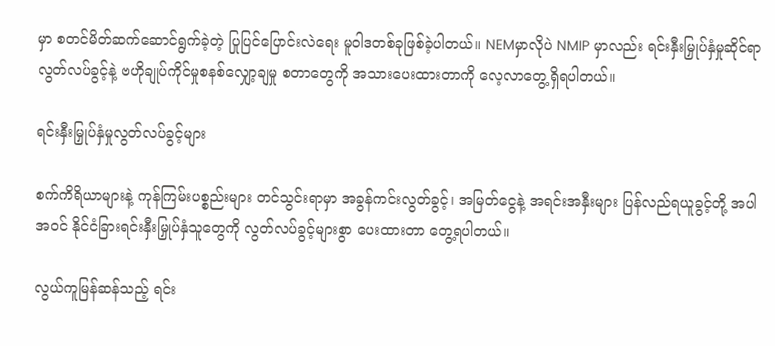မှာ စတင်မိတ်ဆက်ဆောင်ရွက်ခဲ့တဲ့ ပြုပြင်ပြောင်းလဲရေး မူဝါဒတစ်ခုဖြစ်ခဲ့ပါတယ်။ NEMမှာလိုပဲ NMIP မှာလည်း ရင်းနှီးမြှုပ်နှံမှုဆိုင်ရာ လွတ်လပ်ခွင့်နဲ့ ဗဟိုချုပ်ကိုင်မှုစနစ်လျှော့ချမှု စတာတွေကို အသားပေးထားတာကို လေ့လာတွေ့ရှိရပါတယ်။

ရင်းနှီးမြှုပ်နှံမှုလွတ်လပ်ခွင့်များ

စက်ကိရိယာများနဲ့ ကုန်ကြမ်းပစ္စည်းများ တင်သွင်းရာမှာ အခွန်ကင်းလွတ်ခွင့်၊ အမြတ်ငွေနဲ့ အရင်းအနှီးများ ပြန်လည်ရယူခွင့်တို့ အပါအဝင် နိုင်ငံခြားရင်းနှီးမြှုပ်နှံသူတွေကို လွတ်လပ်ခွင့်များစွာ ပေးထားတာ တွေ့ရပါတယ်။

လွယ်ကူမြန်ဆန်သည့် ရင်း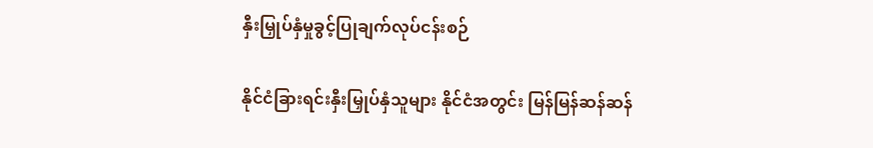နှီးမြှုပ်နှံမှုခွင့်ပြုချက်လုပ်ငန်းစဉ်

နိုင်ငံခြားရင်းနှီးမြှုပ်နှံသူများ နိုင်ငံအတွင်း မြန်မြန်ဆန်ဆန်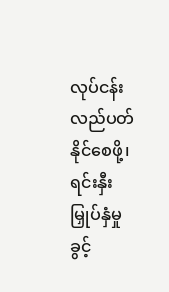လုပ်ငန်းလည်ပတ်နိုင်စေဖို့၊ ရင်းနှီးမြှုပ်နှံမှုခွင့်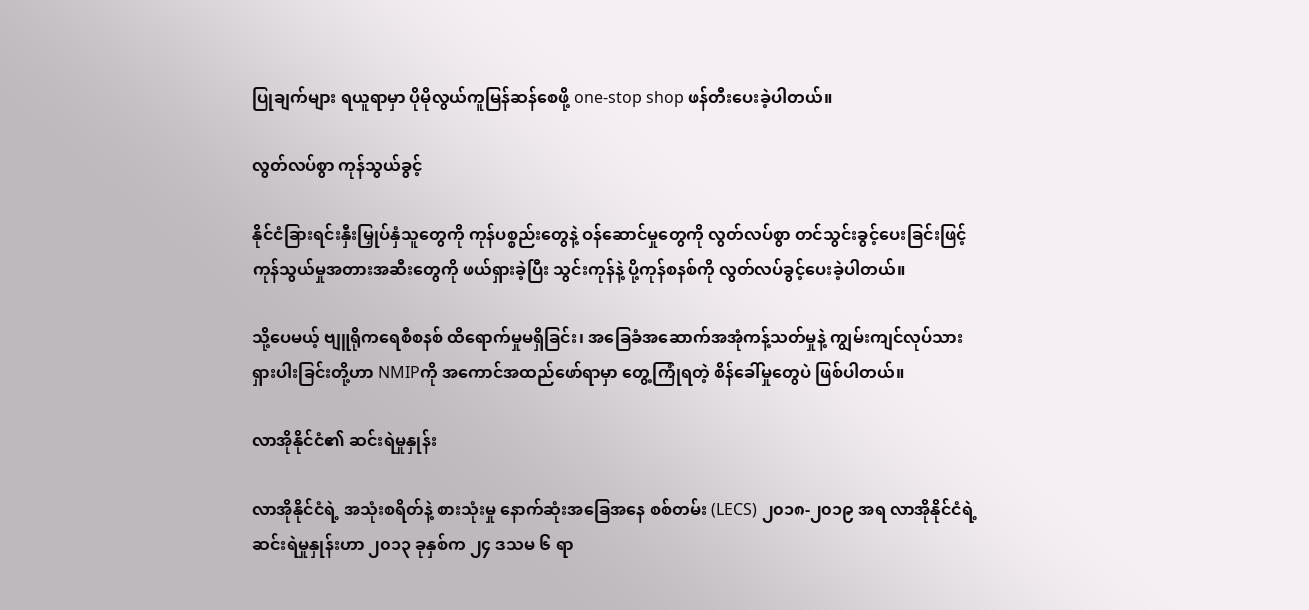ပြုချက်များ ရယူရာမှာ ပိုမိုလွယ်ကူမြန်ဆန်စေဖို့ one-stop shop ဖန်တီးပေးခဲ့ပါတယ်။

လွတ်လပ်စွာ ကုန်သွယ်ခွင့်

နိုင်ငံခြားရင်းနှီးမြှုပ်နှံသူတွေကို ကုန်ပစ္စည်းတွေနဲ့ ဝန်ဆောင်မှုတွေကို လွတ်လပ်စွာ တင်သွင်းခွင့်ပေးခြင်းဖြင့် ကုန်သွယ်မှုအတားအဆီးတွေကို ဖယ်ရှားခဲ့ပြီး သွင်းကုန်နဲ့ ပို့ကုန်စနစ်ကို လွတ်လပ်ခွင့်ပေးခဲ့ပါတယ်။

သို့ပေမယ့် ဗျူရိုကရေစီစနစ် ထိရောက်မှုမရှိခြင်း၊ အခြေခံအဆောက်အအုံကန့်သတ်မှုနဲ့ ကျွမ်းကျင်လုပ်သားရှားပါးခြင်းတို့ဟာ NMIPကို အကောင်အထည်ဖော်ရာမှာ တွေ့ကြုံရတဲ့ စိန်ခေါ်မှုတွေပဲ ဖြစ်ပါတယ်။

လာအိုနိုင်ငံ၏ ဆင်းရဲမှုနှုန်း

လာအိုနိုင်ငံရဲ့ အသုံးစရိတ်နဲ့ စားသုံးမှု နောက်ဆုံးအခြေအနေ စစ်တမ်း (LECS) ၂၀၁၈-၂၀၁၉ အရ လာအိုနိုင်ငံရဲ့ ဆင်းရဲမှုနှုန်းဟာ ၂၀၁၃ ခုနှစ်က ၂၄ ဒသမ ၆ ရာ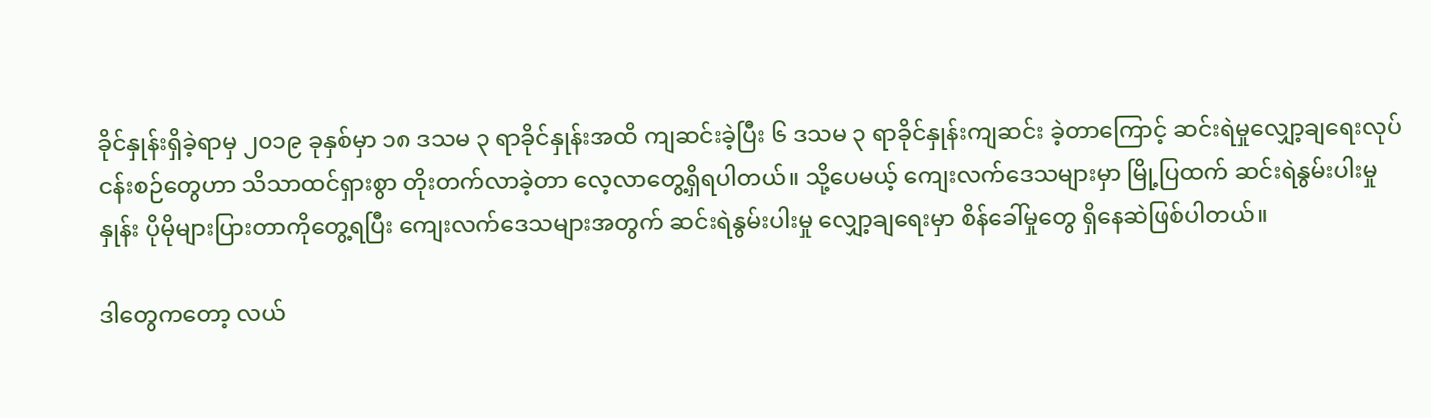ခိုင်နှုန်းရှိခဲ့ရာမှ ၂၀၁၉ ခုနှစ်မှာ ၁၈ ဒသမ ၃ ရာခိုင်နှုန်းအထိ ကျဆင်းခဲ့ပြီး ၆ ဒသမ ၃ ရာခိုင်နှုန်းကျဆင်း ခဲ့တာကြောင့် ဆင်းရဲမှုလျှော့ချရေးလုပ်ငန်းစဉ်တွေဟာ သိသာထင်ရှားစွာ တိုးတက်လာခဲ့တာ လေ့လာတွေ့ရှိရပါတယ်။ သို့ပေမယ့် ကျေးလက်ဒေသများမှာ မြို့ပြထက် ဆင်းရဲနွမ်းပါးမှုနှုန်း ပိုမိုများပြားတာကိုတွေ့ရပြီး ကျေးလက်ဒေသများအတွက် ဆင်းရဲနွမ်းပါးမှု လျှော့ချရေးမှာ စိန်ခေါ်မှုတွေ ရှိနေဆဲဖြစ်ပါတယ်။

ဒါတွေကတော့ လယ်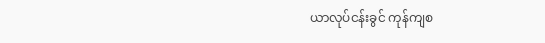ယာလုပ်ငန်းခွင် ကုန်ကျစ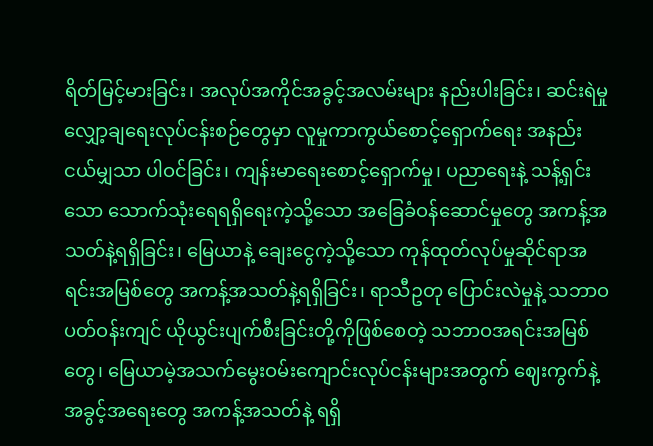ရိတ်မြင့်မားခြင်း၊ အလုပ်အကိုင်အခွင့်အလမ်းများ နည်းပါးခြင်း၊ ဆင်းရဲမှုလျှော့ချရေးလုပ်ငန်းစဉ်တွေမှာ လူမှုကာကွယ်စောင့်ရှောက်ရေး အနည်းငယ်မျှသာ ပါဝင်ခြင်း၊ ကျန်းမာရေးစောင့်ရှောက်မှု၊ ပညာရေးနဲ့ သန့်ရှင်းသော သောက်သုံးရေရရှိရေးကဲ့သို့သော အခြေခံဝန်ဆောင်မှုတွေ အကန့်အသတ်နဲ့ရရှိခြင်း၊ မြေယာနဲ့ ချေးငွေကဲ့သို့သော ကုန်ထုတ်လုပ်မှုဆိုင်ရာအရင်းအမြစ်တွေ အကန့်အသတ်နဲ့ရရှိခြင်း၊ ရာသီဥတု ပြောင်းလဲမှုနဲ့ သဘာဝပတ်ဝန်းကျင် ယိုယွင်းပျက်စီးခြင်းတို့ကိုဖြစ်စေတဲ့ သဘာဝအရင်းအမြစ်တွေ၊ မြေယာမဲ့အသက်မွေးဝမ်းကျောင်းလုပ်ငန်းများအတွက် ဈေးကွက်နဲ့ အခွင့်အရေးတွေ အကန့်အသတ်နဲ့ ရရှိ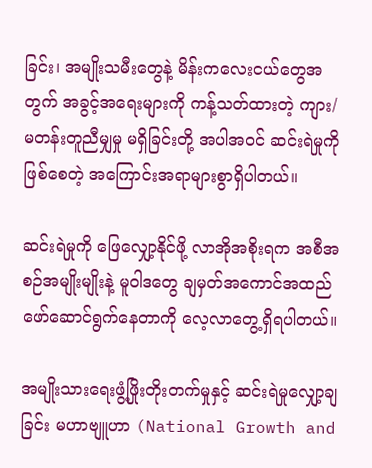ခြင်း၊ အမျိုးသမီးတွေနဲ့ မိန်းကလေးငယ်တွေအတွက် အခွင့်အရေးများကို ကန့်သတ်ထားတဲ့ ကျား/မတန်းတူညီမျှမှု မရှိခြင်းတို့ အပါအဝင် ဆင်းရဲမှုကိုဖြစ်စေတဲ့ အကြောင်းအရာများစွာရှိပါတယ်။

ဆင်းရဲမှုကို ဖြေလျှော့နိုင်ဖို့ လာအိုအစိုးရက အစီအစဉ်အမျိုးမျိုးနဲ့ မူဝါဒတွေ ချမှတ်အကောင်အထည်ဖော်ဆောင်ရွက်နေတာကို လေ့လာတွေ့ရှိရပါတယ်။

အမျိုးသားရေးဖွံ့ဖြိုးတိုးတက်မှုနှင့် ဆင်းရဲမှုလျှော့ချခြင်း မဟာဗျူဟာ (National Growth and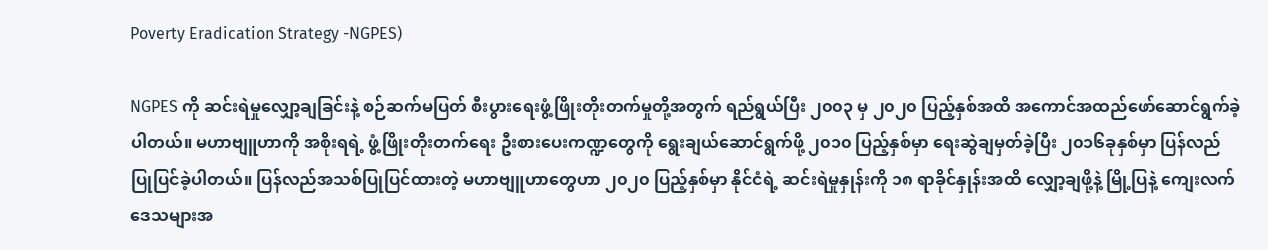Poverty Eradication Strategy -NGPES)

NGPES ကို ဆင်းရဲမှုလျှော့ချခြင်းနဲ့ စဉ်ဆက်မပြတ် စီးပွားရေးဖွံ့ဖြိုးတိုးတက်မှုတို့အတွက် ရည်ရွယ်ပြီး ၂၀၀၃ မှ ၂၀၂၀ ပြည့်နှစ်အထိ အကောင်အထည်ဖော်ဆောင်ရွက်ခဲ့ပါတယ်။ မဟာဗျူဟာကို အစိုးရရဲ့ ဖွံ့ဖြိုးတိုးတက်ရေး ဦးစားပေးကဏ္ဍတွေကို ရွေးချယ်ဆောင်ရွက်ဖို့ ၂၀၁၀ ပြည့်နှစ်မှာ ရေးဆွဲချမှတ်ခဲ့ပြီး ၂၀၁၆ခုနှစ်မှာ ပြန်လည်ပြုပြင်ခဲ့ပါတယ်။ ပြန်လည်အသစ်ပြုပြင်ထားတဲ့ မဟာဗျူဟာတွေဟာ ၂၀၂၀ ပြည့်နှစ်မှာ နိုင်ငံရဲ့ ဆင်းရဲမှုနှုန်းကို ၁၈ ရာခိုင်နှုန်းအထိ လျှော့ချဖို့နဲ့ မြို့ပြနဲ့ ကျေးလက်ဒေသများအ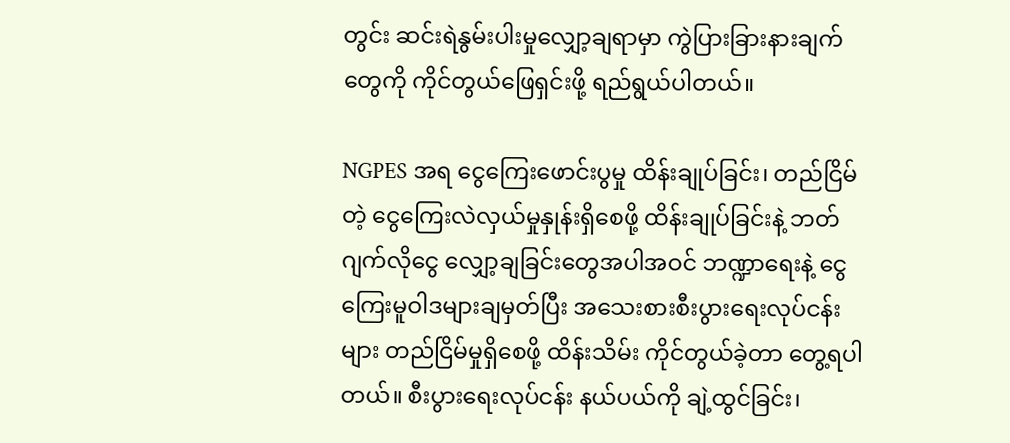တွင်း ဆင်းရဲနွမ်းပါးမှုလျှော့ချရာမှာ ကွဲပြားခြားနားချက်တွေကို ကိုင်တွယ်ဖြေရှင်းဖို့ ရည်ရွယ်ပါတယ်။

NGPES အရ ငွေကြေးဖောင်းပွမှု ထိန်းချုပ်ခြင်း၊ တည်ငြိမ်တဲ့ ငွေကြေးလဲလှယ်မှုနှုန်းရှိစေဖို့ ထိန်းချုပ်ခြင်းနဲ့ ဘတ်ဂျက်လိုငွေ လျှော့ချခြင်းတွေအပါအဝင် ဘဏ္ဍာရေးနဲ့ ငွေကြေးမူဝါဒများချမှတ်ပြီး အသေးစားစီးပွားရေးလုပ်ငန်းများ တည်ငြိမ်မှုရှိစေဖို့ ထိန်းသိမ်း ကိုင်တွယ်ခဲ့တာ တွေ့ရပါတယ်။ စီးပွားရေးလုပ်ငန်း နယ်ပယ်ကို ချဲ့ထွင်ခြင်း၊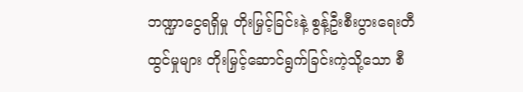ဘဏ္ဍာငွေရရှိမှု တိုးမြှင့်ခြင်းနဲ့ စွန့်ဦးစီးပွားရေးတီထွင်မှုများ တိုးမြှင့်ဆောင်ရွက်ခြင်းကဲ့သို့သော စီ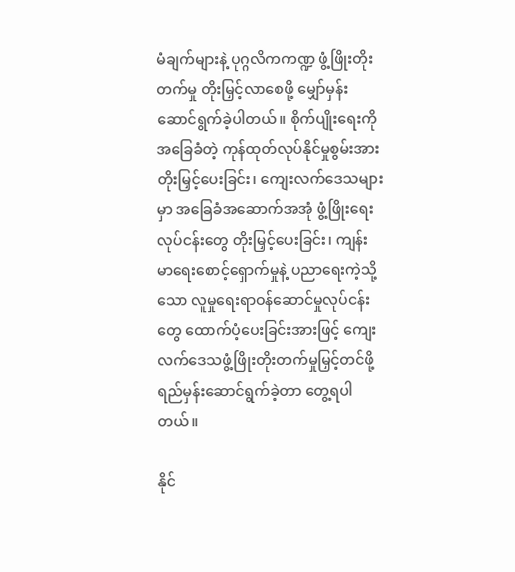မံချက်များနဲ့ ပုဂ္ဂလိကကဏ္ဍ ဖွံ့ဖြိုးတိုးတက်မှု တိုးမြှင့်လာစေဖို့ မျှော်မှန်းဆောင်ရွက်ခဲ့ပါတယ်။ စိုက်ပျိုးရေးကိုအခြေခံတဲ့ ကုန်ထုတ်လုပ်နိုင်မှုစွမ်းအား တိုးမြှင့်ပေးခြင်း၊ ကျေးလက်ဒေသများမှာ အခြေခံအဆောက်အအုံ ဖွံ့ဖြိုးရေးလုပ်ငန်းတွေ တိုးမြှင့်ပေးခြင်း၊ ကျန်းမာရေးစောင့်ရှောက်မှုနဲ့ ပညာရေးကဲ့သို့သော လူမှုရေးရာဝန်ဆောင်မှုလုပ်ငန်းတွေ ထောက်ပံ့ပေးခြင်းအားဖြင့် ကျေးလက်ဒေသဖွံ့ဖြိုးတိုးတက်မှုမြှင့်တင်ဖို့ ရည်မှန်းဆောင်ရွက်ခဲ့တာ တွေ့ရပါတယ်။

နိုင်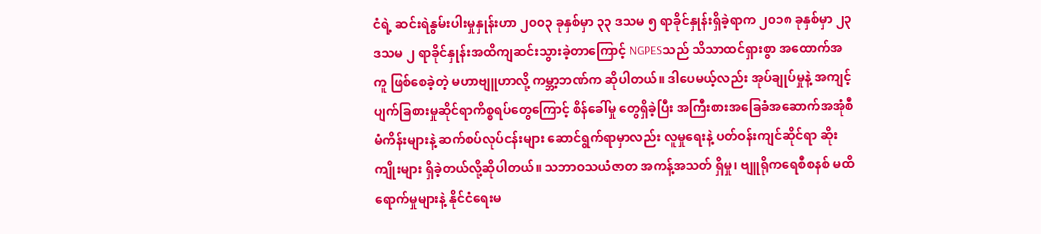ငံရဲ့ ဆင်းရဲနွမ်းပါးမှုနှုန်းဟာ ၂၀၀၃ ခုနှစ်မှာ ၃၃ ဒသမ ၅ ရာခိုင်နှုန်းရှိခဲ့ရာက ၂၀၁၈ ခုနှစ်မှာ ၂၃ ဒသမ ၂ ရာခိုင်နှုန်းအထိကျဆင်းသွားခဲ့တာကြောင့် NGPESသည် သိသာထင်ရှားစွာ အထောက်အကူ ဖြစ်စေခဲ့တဲ့ မဟာဗျူဟာလို့ ကမ္ဘာ့ဘဏ်က ဆိုပါတယ်။ ဒါပေမယ့်လည်း အုပ်ချုပ်မှုနဲ့ အကျင့်ပျက်ခြစားမှုဆိုင်ရာကိစ္စရပ်တွေကြောင့် စိန်ခေါ်မှု တွေရှိခဲ့ပြီး အကြီးစားအခြေခံအဆောက်အအုံစီမံကိန်းများနဲ့ ဆက်စပ်လုပ်ငန်းများ ဆောင်ရွက်ရာမှာလည်း လူမှုရေးနဲ့ ပတ်ဝန်းကျင်ဆိုင်ရာ ဆိုးကျိုးများ ရှိခဲ့တယ်လို့ဆိုပါတယ်။ သဘာဝသယံဇာတ အကန့်အသတ် ရှိမှု၊ ဗျူရိုကရေစီစနစ် မထိရောက်မှုများနဲ့ နိုင်ငံရေးမ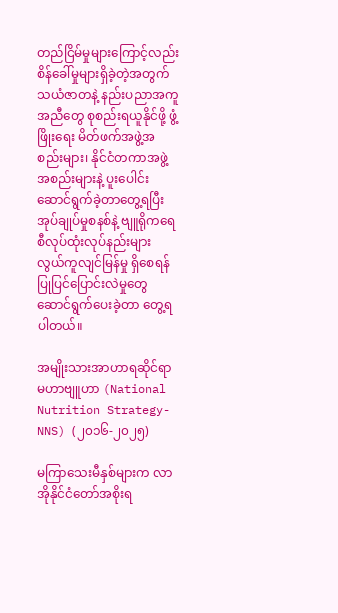တည်ငြိမ်မှုများကြောင့်လည်း စိန်ခေါ်မှုများရှိခဲ့တဲ့အတွက် သယံဇာတနဲ့ နည်းပညာအကူအညီတွေ စုစည်းရယူနိုင်ဖို့ ဖွံ့ဖြိုးရေး မိတ်ဖက်အဖွဲ့အစည်းများ၊ နိုင်ငံတကာအဖွဲ့အစည်းများနဲ့ ပူးပေါင်းဆောင်ရွက်ခဲ့တာတွေ့ရပြီး အုပ်ချုပ်မှုစနစ်နဲ့ ဗျူရိုကရေစီလုပ်ထုံးလုပ်နည်းများ လွယ်ကူလျင်မြန်မှု ရှိစေရန် ပြုပြင်ပြောင်းလဲမှုတွေ ဆောင်ရွက်ပေးခဲ့တာ တွေ့ရပါတယ်။

အမျိုးသားအာဟာရဆိုင်ရာမဟာဗျူဟာ (National Nutrition Strategy-NNS) (၂၀၁၆-၂၀၂၅)

မကြာသေးမီနှစ်များက လာအိုနိုင်ငံတော်အစိုးရ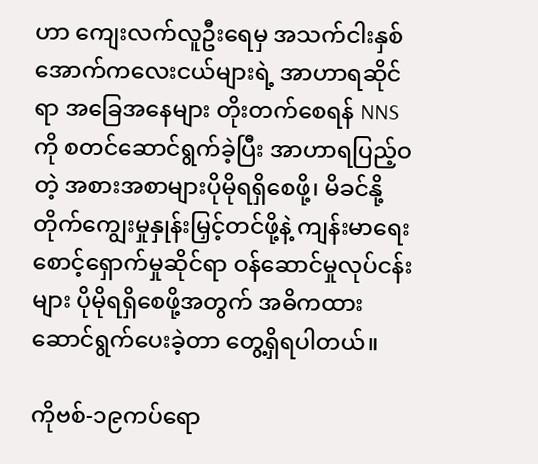ဟာ ကျေးလက်လူဦးရေမှ အသက်ငါးနှစ်အောက်ကလေးငယ်များရဲ့ အာဟာရဆိုင်ရာ အခြေအနေများ တိုးတက်စေရန် NNS ကို စတင်ဆောင်ရွက်ခဲ့ပြီး အာဟာရပြည့်ဝတဲ့ အစားအစာများပိုမိုရရှိစေဖို့၊ မိခင်နို့ တိုက်ကျွေးမှုနှုန်းမြှင့်တင်ဖို့နဲ့ ကျန်းမာရေးစောင့်ရှောက်မှုဆိုင်ရာ ဝန်ဆောင်မှုလုပ်ငန်းများ ပိုမိုရရှိစေဖို့အတွက် အဓိကထားဆောင်ရွက်ပေးခဲ့တာ တွေ့ရှိရပါတယ်။

ကိုဗစ်-၁၉ကပ်ရော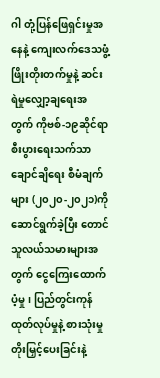ဂါ တုံ့ပြန်ဖြေရှင်းမှုအနေနဲ့ ကျေးလက်ဒေသဖွံ့ဖြိုးတိုးတက်မှုနဲ့ ဆင်းရဲမှုလျှော့ချရေးအတွက် ကိုဗစ်-၁၉ဆိုင်ရာ စီးပွားရေးသက်သာချောင်ချိရေး စီမံချက်များ (၂၀၂၀-၂၀၂၁)ကို ဆောင်ရွက်ခဲ့ပြီး တောင်သူလယ်သမားများအတွက် ငွေကြေးထောက်ပံ့မှု၊ ပြည်တွင်းကုန်ထုတ်လုပ်မှုနဲ့ စားသုံးမှုတိုးမြှင့်ပေးခြင်းနဲ့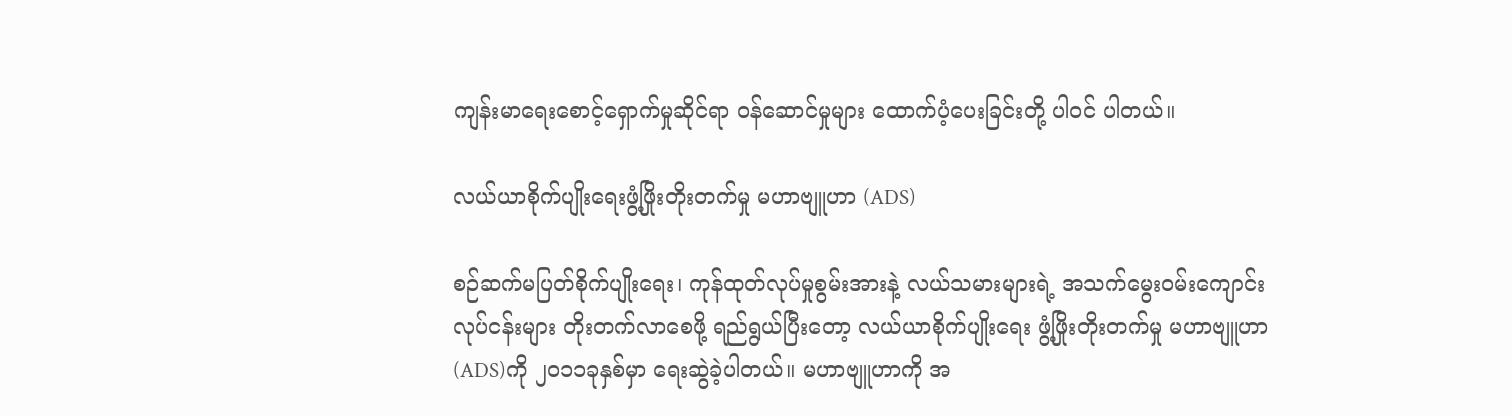ကျန်းမာရေးစောင့်ရှောက်မှုဆိုင်ရာ ဝန်ဆောင်မှုများ ထောက်ပံ့ပေးခြင်းတို့ ပါဝင် ပါတယ်။

လယ်ယာစိုက်ပျိုးရေးဖွံ့ဖြိုးတိုးတက်မှု မဟာဗျူဟာ (ADS)

စဉ်ဆက်မပြတ်စိုက်ပျိုးရေး၊ ကုန်ထုတ်လုပ်မှုစွမ်းအားနဲ့ လယ်သမားများရဲ့ အသက်မွေးဝမ်းကျောင်းလုပ်ငန်းများ တိုးတက်လာစေဖို့ ရည်ရွယ်ပြီးတော့ လယ်ယာစိုက်ပျိုးရေး ဖွံ့ဖြိုးတိုးတက်မှု မဟာဗျူဟာ(ADS)ကို ၂၀၁၁ခုနှစ်မှာ ရေးဆွဲခဲ့ပါတယ်။ မဟာဗျူဟာကို အ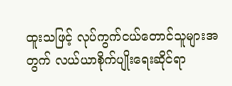ထူးသဖြင့် လုပ်ကွက်ငယ်တောင်သူများအတွက် လယ်ယာစိုက်ပျိုးရေးဆိုင်ရာ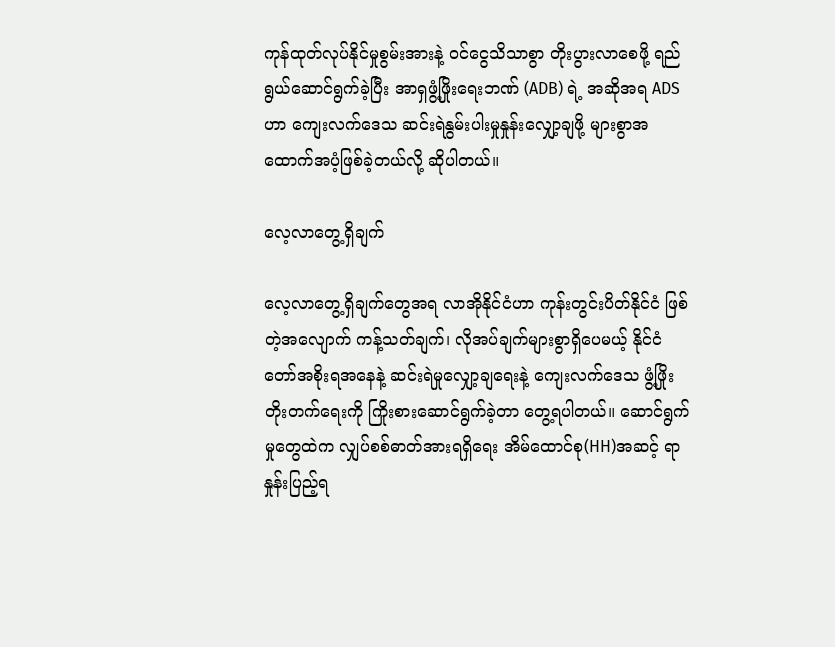ကုန်ထုတ်လုပ်နိုင်မှုစွမ်းအားနဲ့ ဝင်ငွေသိသာစွာ တိုးပွားလာစေဖို့ ရည်ရွယ်ဆောင်ရွက်ခဲ့ပြီး အာရှဖွံ့ဖြိုးရေးဘဏ် (ADB) ရဲ့ အဆိုအရ ADS ဟာ ကျေးလက်ဒေသ ဆင်းရဲနွမ်းပါးမှုနှုန်းလျှော့ချဖို့ များစွာအထောက်အပံ့ဖြစ်ခဲ့တယ်လို့ ဆိုပါတယ်။

လေ့လာတွေ့ရှိချက်

လေ့လာတွေ့ရှိချက်တွေအရ လာအိုနိုင်ငံဟာ ကုန်းတွင်းပိတ်နိုင်ငံ ဖြစ်တဲ့အလျောက် ကန့်သတ်ချက်၊ လိုအပ်ချက်များစွာရှိပေမယ့် နိုင်ငံတော်အစိုးရအနေနဲ့ ဆင်းရဲမှုလျှော့ချရေးနဲ့ ကျေးလက်ဒေသ ဖွံ့ဖြိုးတိုးတက်ရေးကို ကြိုးစားဆောင်ရွက်ခဲ့တာ တွေ့ရပါတယ်။ ဆောင်ရွက်မှုတွေထဲက လျှပ်စစ်ဓာတ်အားရရှိရေး အိမ်ထောင်စု(HH)အဆင့် ရာနှုန်းပြည့်ရ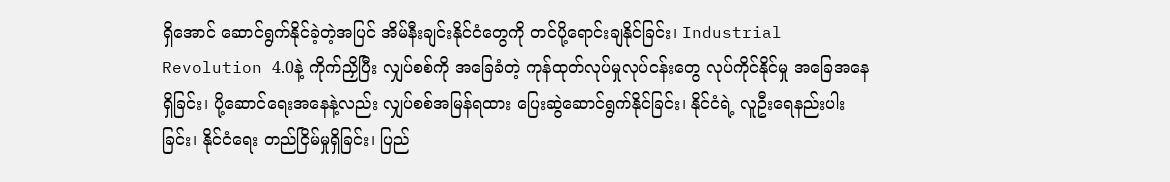ရှိအောင် ဆောင်ရွက်နိုင်ခဲ့တဲ့အပြင် အိမ်နီးချင်းနိုင်ငံတွေကို တင်ပို့ရောင်းချနိုင်ခြင်း၊ Industrial Revolution 4.0နဲ့ ကိုက်ညှိပြီး လျှပ်စစ်ကို အခြေခံတဲ့ ကုန်ထုတ်လုပ်မှုလုပ်ငန်းတွေ လုပ်ကိုင်နိုင်မှု အခြေအနေရှိခြင်း၊ ပို့ဆောင်ရေးအနေနဲ့လည်း လျှပ်စစ်အမြန်ရထား ပြေးဆွဲဆောင်ရွက်နိုင်ခြင်း၊ နိုင်ငံရဲ့ လူဦးရေနည်းပါးခြင်း၊ နိုင်ငံရေး တည်ငြိမ်မှုရှိခြင်း၊ ပြည်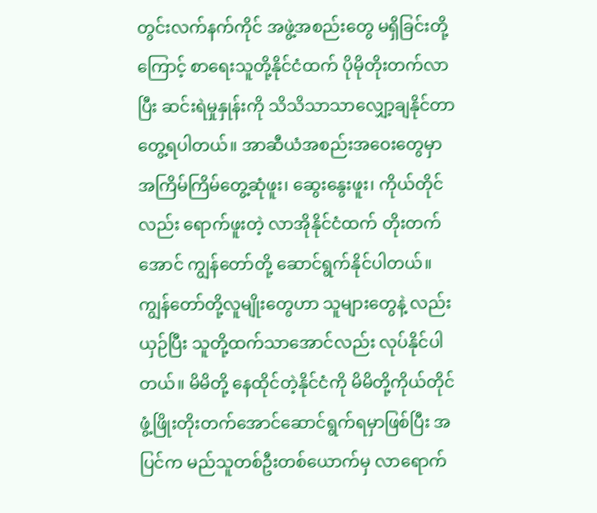တွင်းလက်နက်ကိုင် အဖွဲ့အစည်းတွေ မရှိခြင်းတို့ကြောင့် စာရေးသူတို့နိုင်ငံထက် ပိုမိုတိုးတက်လာပြီး ဆင်းရဲမှုနှုန်းကို သိသိသာသာလျှော့ချနိုင်တာ တွေ့ရပါတယ်။ အာဆီယံအစည်းအဝေးတွေမှာ အကြိမ်ကြိမ်တွေ့ဆုံဖူး၊ ဆွေးနွေးဖူး၊ ကိုယ်တိုင်လည်း ရောက်ဖူးတဲ့ လာအိုနိုင်ငံထက် တိုးတက်အောင် ကျွန်တော်တို့ ဆောင်ရွက်နိုင်ပါတယ်။ ကျွန်တော်တို့လူမျိုးတွေဟာ သူများတွေနဲ့ လည်းယှဉ်ပြီး သူတို့ထက်သာအောင်လည်း လုပ်နိုင်ပါတယ်။ မိမိတို့ နေထိုင်တဲ့နိုင်ငံကို မိမိတို့ကိုယ်တိုင် ဖွံ့ဖြိုးတိုးတက်အောင်ဆောင်ရွက်ရမှာဖြစ်ပြီး အပြင်က မည်သူတစ်ဦးတစ်ယောက်မှ လာရောက်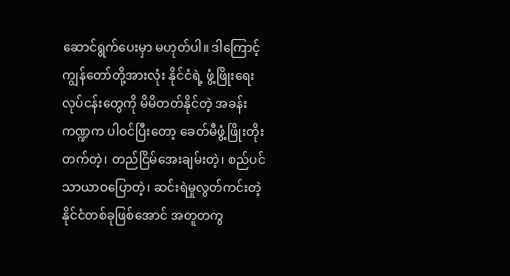ဆောင်ရွက်ပေးမှာ မဟုတ်ပါ။ ဒါကြောင့် ကျွန်တော်တို့အားလုံး နိုင်ငံရဲ့ ဖွံ့ဖြိုးရေးလုပ်ငန်းတွေကို မိမိတတ်နိုင်တဲ့ အခန်းကဏ္ဍက ပါဝင်ပြီးတော့ ခေတ်မီဖွံ့ဖြိုးတိုးတက်တဲ့၊ တည်ငြိမ်အေးချမ်းတဲ့၊ စည်ပင်သာယာဝပြောတဲ့၊ ဆင်းရဲမှုလွတ်ကင်းတဲ့ နိုင်ငံတစ်ခုဖြစ်အောင် အတူတကွ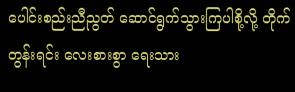ပေါင်းစည်းညီညွတ် ဆောင်ရွက်သွားကြပါစို့လို့ တိုက်တွန်းရင်း လေးစားစွာ ရေးသား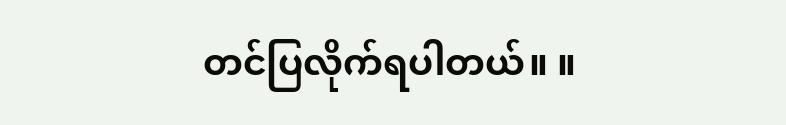တင်ပြလိုက်ရပါတယ်။ ။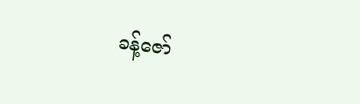ခန့်ဇော်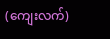(ကျေးလက်)